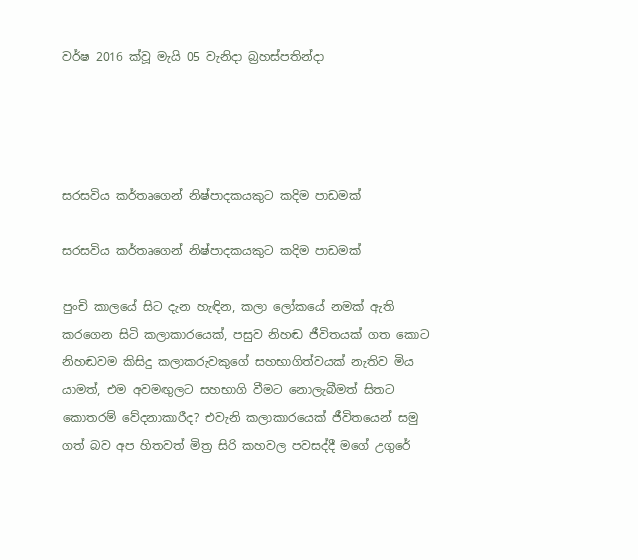වර්ෂ 2016 ක්වූ මැයි 05 වැනිදා බ්‍රහස්පතින්දා




සරසවිය කර්තෘගෙන් නිෂ්පාදකයකුට කදිම පාඩමක්

සරසවිය කර්තෘගෙන් නිෂ්පාදකයකුට කදිම පාඩමක්

පුංචි කාලයේ සිට දැන හැඳින, කලා ලෝකයේ නමක් ඇති කරගෙන සිටි කලාකාරයෙක්, පසුව නිහඬ ජීවිතයක් ගත කොට නිහඬවම කිසිදු කලාකරුවකුගේ සහභාගිත්වයක් නැතිව මිය යාමත්, එම අවමඟුලට සහභාගි වීමට නොලැබීමත් සිතට කොතරම් වේදනාකාරීද? එවැනි කලාකාරයෙක් ජීවිතයෙන් සමු ගත් බව අප හිතවත් මිත්‍ර සිරි කහවල පවසද්දී මගේ උගුරේ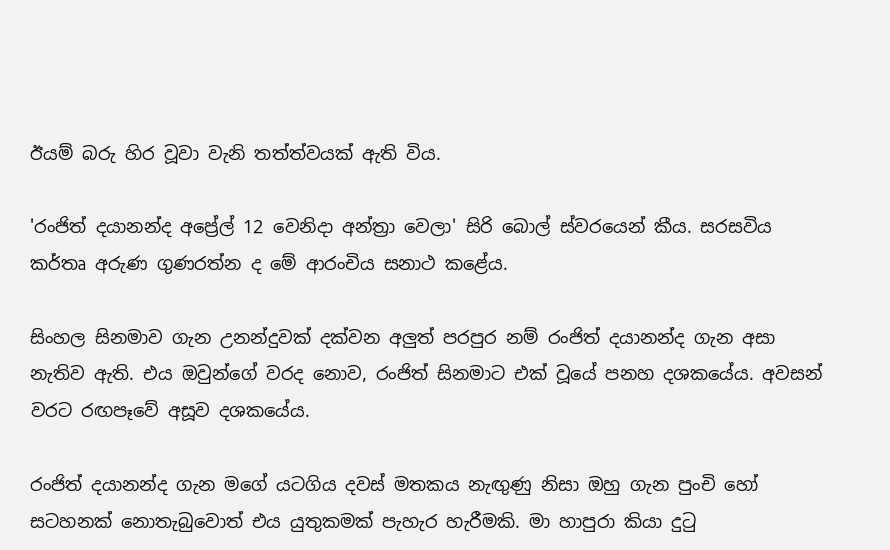ඊයම් බරු හිර වූවා වැනි තත්ත්වයක් ඇති විය.

'රංජිත් දයානන්ද අප්‍රේල් 12 වෙනිදා අන්ත්‍රා වෙලා' සිරි බොල් ස්වරයෙන් කීය. සරසවිය කර්තෘ අරුණ ගුණරත්න ද මේ ආරංචිය සනාථ කළේය.

සිංහල සිනමාව ගැන උනන්දුවක් දක්වන අලුත් පරපුර නම් රංජිත් දයානන්ද ගැන අසා නැතිව ඇති. එය ඔවුන්ගේ වරද නොව, රංජිත් සිනමාට එක් වූයේ පනහ දශකයේය. අවසන් වරට රඟපෑවේ අසූව දශකයේය.

රංජිත් දයානන්ද ගැන මගේ යටගිය දවස් මතකය නැඟුණු නිසා ඔහු ගැන පුංචි හෝ සටහනක් නොතැබුවොත් එය යුතුකමක් පැහැර හැරීමකි. මා හාපුරා කියා දුටු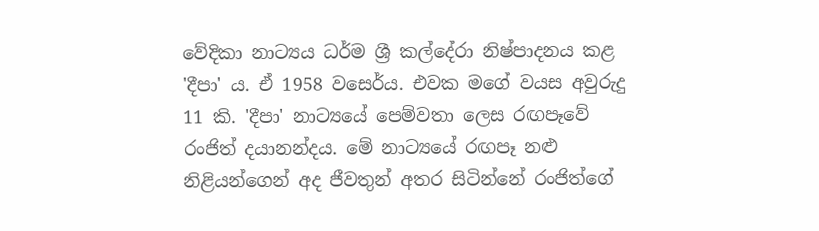වේදිකා නාට්‍යය ධර්ම ශ්‍රී කල්දේරා නිෂ්පාදනය කළ 'දීපා' ය. ඒ 1958 වසෙර්ය. එවක මගේ වයස අවුරුදු 11 කි. 'දීපා' නාට්‍යයේ පෙම්වතා ලෙස රඟපෑවේ රංජිත් දයානන්දය. මේ නාට්‍යයේ රඟපෑ නළු නිළියන්ගෙන් අද ජීවතුන් අතර සිටින්නේ රංජිත්ගේ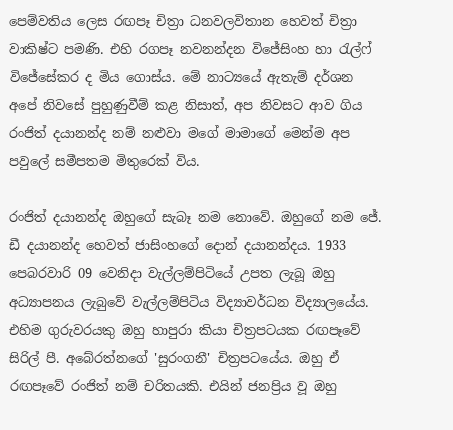පෙම්වතිය ලෙස රඟපෑ චිත්‍රා ධනවලවිතාන හෙවත් චිත්‍රා වාකිෂ්ට පමණි. එහි රගපෑ නවනන්දන විජේසිංහ හා රැල්ෆ් විජේසේකර ද මිය ගොස්ය. මේ නාට්‍යයේ ඇතැම් දර්ශන අපේ නිවසේ පුහුණුවීම් කළ නිසාත්, අප නිවසට ආව ගිය රංජිත් දයානන්ද නම් නළුවා මගේ මාමාගේ මෙන්ම අප පවුලේ සමීපතම මිතුරෙක් විය.

රංජිත් දයානන්ද ඔහුගේ සැබෑ නම නොවේ. ඔහුගේ නම ජේ. ඩී දයානන්ද හෙවත් ජාසිංහගේ දොන් දයානන්දය. 1933 පෙබරවාරි 09 වෙනිදා වැල්ලම්පිටියේ උපත ලැබූ ඔහු අධ්‍යාපනය ලැබුවේ වැල්ලම්පිටිය විද්‍යාවර්ධන විද්‍යාලයේය. එහිම ගුරුවරයකු ඔහු හාපුරා කියා චිත්‍රපටයක රඟපෑවේ සිරිල් පී. අබේරත්නගේ 'සුරංගනී' චිත්‍රපටයේය. ඔහු ඒ රඟපෑවේ රංජිත් නම් චරිතයකි. එයින් ජනප්‍රිය වූ ඔහු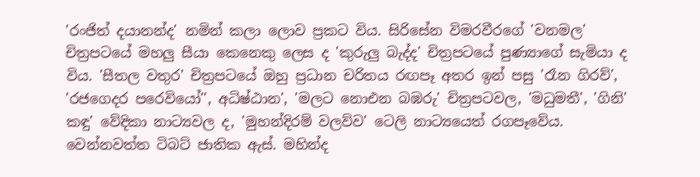'රංජිත් දයානන්ද' නමින් කලා ලොව ප්‍රකට විය. සිරිසේන විමරවීරගේ 'වනමල' චිත්‍රපටයේ මහලු සීයා කෙනෙකු ලෙස ද 'කුරුලු බැද්ද' චිත්‍රපටයේ පුණ්‍යාගේ සැමියා ද විය. 'සීතල වතුර' චිත්‍රපටයේ ඔහු ප්‍රධාන චරිතය රඟපෑ අතර ඉන් පසු 'රෑන ගිරව්', 'රජගෙදර පරෙවියෝ'', අධිෂ්ඨාන', 'මලට නොඑන බඹරු' චිත්‍රපටවල, 'මධුමතී', 'ගිනි' කඳු' වේදිකා නාට්‍යවල ද, 'මුහන්දිරම් වලව්ව' ටෙලි නාට්‍යයෙත් රගපෑවේය. වෙන්නවත්ත ටිබට් ජාතික ඇස්. මහින්ද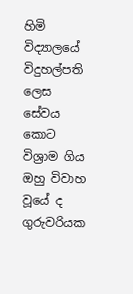හිමි විද්‍යාලයේ විදුහල්පති ලෙස සේවය කොට විශ්‍රාම ගිය ඔහු විවාහ වූයේ ද ගුරුවරියක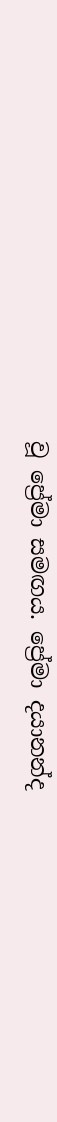වූ ප්‍රේමා සමඟය. ප්‍රේමා දයානන්ද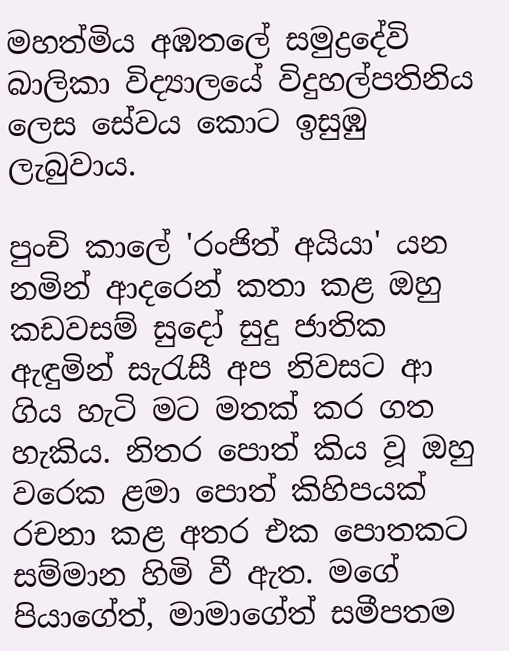මහත්මිය අඹතලේ සමුද්‍රදේවි බාලිකා විද්‍යාලයේ විදුහල්පතිනිය ලෙස සේවය කොට ඉසුඹු ලැබුවාය.

පුංචි කාලේ 'රංජිත් අයියා' යන නමින් ආදරෙන් කතා කළ ඔහු කඩවසම් සුදෝ සුදු ජාතික ඇඳුමින් සැරැසී අප නිවසට ආ ගිය හැටි මට මතක් කර ගත හැකිය. නිතර පොත් කිය වූ ඔහු වරෙක ළමා පොත් කිහිපයක් රචනා කළ අතර එක පොතකට සම්මාන හිමි වී ඇත. මගේ පියාගේත්, මාමාගේත් සමීපතම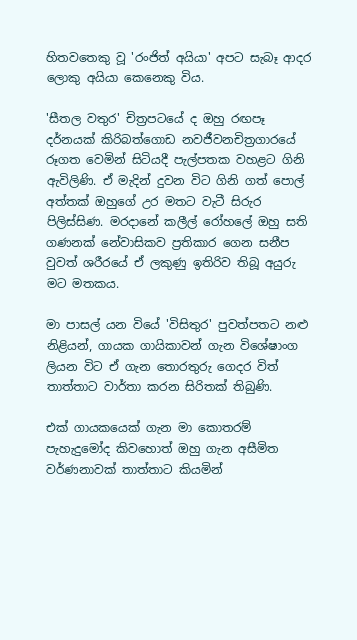හිතවතෙකු වූ 'රංජිත් අයියා' අපට සැබෑ ආදර ලොකු අයියා කෙනෙකු විය.

'සීතල වතුර' චිත්‍රපටයේ ද ඔහු රඟපෑ දර්නයක් කිරිබත්ගොඩ නවජීවනචිත්‍රගාරයේ රූගත වෙමින් සිටියදී පැල්පතක වහළට ගිනි ඇවිලිණි. ඒ මැදින් දුවන විට ගිනි ගත් පොල් අත්තක් ඔහුගේ උර මතට වැටී සිරුර පිලිස්සිණ. මරදානේ කලීල් රෝහලේ ඔහු සති ගණනක් නේවාසිකව ප්‍රතිකාර ගෙන සනීප වුවත් ශරීරයේ ඒ ලකුණු ඉතිරිව තිබූ අයුරු මට මතකය.

මා පාසල් යන වියේ 'විසිතුර' පුවත්පතට නළු නිළියන්, ගායක ගායිකාවන් ගැන විශේෂාංග ලියන විට ඒ ගැන තොරතුරු ගෙදර විත් තාත්තාට වාර්තා කරන සිරිතක් තිබුණි.

එක් ගායකයෙක් ගැන මා කොතරම් පැහැදුමෝද කිවහොත් ඔහු ගැන අසීමිත වර්ණනාවක් තාත්තාට කියමින්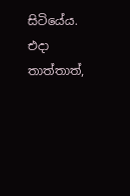සිටියේය. එදා තාත්තාත්,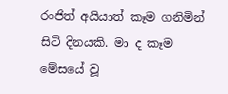රංජිත් අයියාත් කෑම ගනිමින් සිටි දිනයකි. මා ද කෑම මේසයේ වූ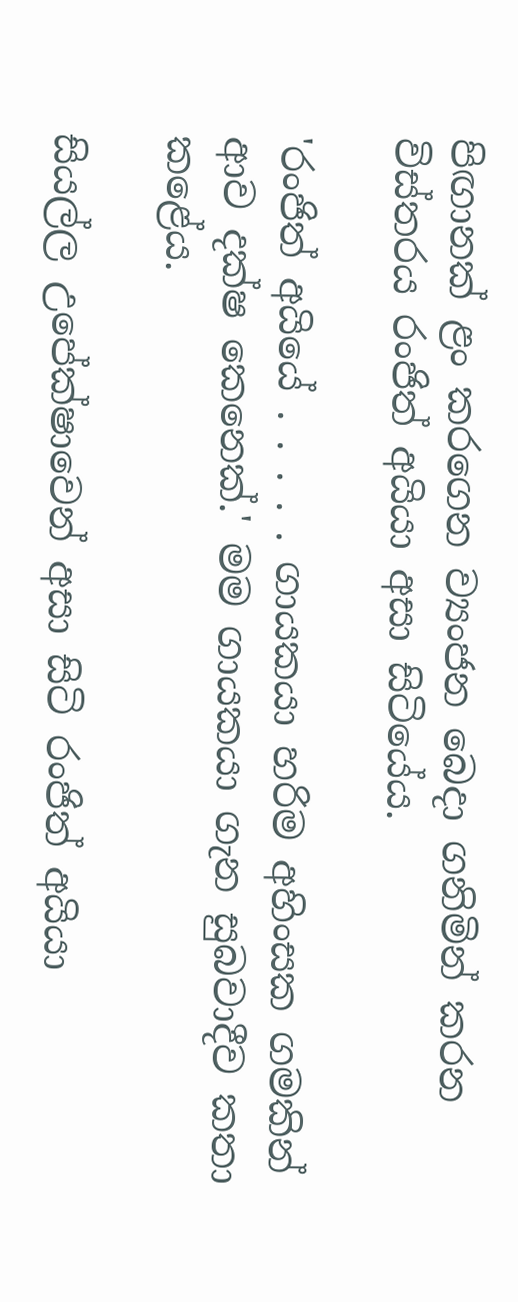පිඟානක් ළං කරගෙන ව්‍යංජන බෙදා ගනිමින් කරන විස්තරය රංජිත් අයියා අසා සිටියේය.

'රංජිත් අයියේ . . . . . ගායකයා හරිම අහිංසක ගමකින් ආව දක්ෂ කෙනෙක්.' මම ගායකයා ගැන සුබවාදීව කතා කළේය.

සියල්ල උපේක්ෂාවෙන් අසා සිටි රංජිත් අයියා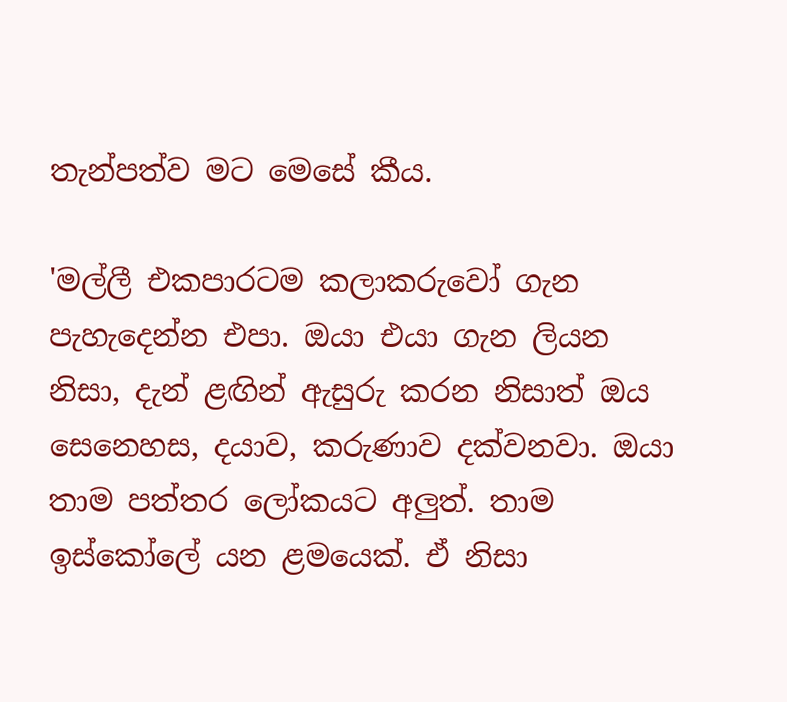තැන්පත්ව මට මෙසේ කීය.

'මල්ලී එකපාරටම කලාකරුවෝ ගැන පැහැදෙන්න එපා. ඔයා එයා ගැන ලියන නිසා, දැන් ළඟින් ඇසුරු කරන නිසාත් ඔය සෙනෙහස, දයාව, කරුණාව දක්වනවා. ඔයා තාම පත්තර ලෝකයට අලුත්. තාම ඉස්කෝලේ යන ළමයෙක්. ඒ නිසා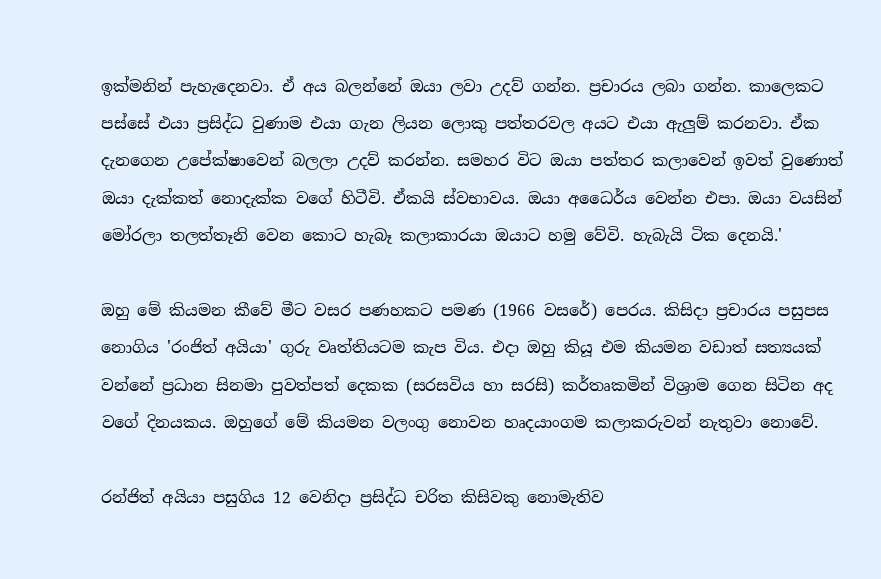ඉක්මනින් පැහැදෙනවා. ඒ අය බලන්නේ ඔයා ලවා උදව් ගන්න. ප්‍රචාරය ලබා ගන්න. කාලෙකට පස්සේ එයා ප්‍රසිද්ධ වුණාම එයා ගැන ලියන ලොකු පත්තරවල අයට එයා ඇලුම් කරනවා. ඒක දැනගෙන උපේක්ෂාවෙන් බලලා උදව් කරන්න. සමහර විට ඔයා පත්තර කලාවෙන් ඉවත් වුණොත් ඔයා දැක්කත් නොදැක්ක වගේ හිටීවි. ඒකයි ස්වභාවය. ඔයා අධෛර්ය වෙන්න එපා. ඔයා වයසින් මෝරලා තලත්තෑනි වෙන කොට හැබෑ කලාකාරයා ඔයාට හමු වේවි. හැබැයි ටික දෙනයි.'

ඔහු මේ කියමන කීවේ මීට වසර පණහකට පමණ (1966 වසරේ) පෙරය. කිසිදා ප්‍රචාරය පසුපස නොගිය 'රංජිත් අයියා' ගුරු වෘත්තියටම කැප විය. එදා ඔහු කියූ එම කියමන වඩාත් සත්‍යයක් වන්නේ ප්‍රධාන සිනමා පුවත්පත් දෙකක (සරසවිය හා සරසි) කර්තෘකමින් විශ්‍රාම ගෙන සිටින අද වගේ දිනයකය. ඔහුගේ මේ කියමන වලංගු නොවන හෘදයාංගම කලාකරුවන් නැතුවා නොවේ.

රන්ජිත් අයියා පසුගිය 12 වෙනිදා ප්‍රසිද්ධ චරිත කිසිවකු නොමැතිව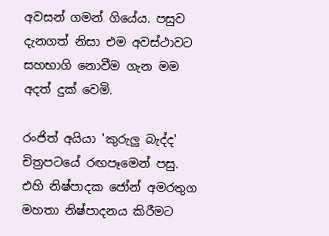අවසන් ගමන් ගියේය. පසුව දැනගත් නිසා එම අවස්ථාවට සහභාගි නොවීම ගැන මම අදත් දුක් වෙමි.

රංජිත් අයියා 'කුරුලු බැද්ද' චිත්‍රපටයේ රඟපෑමෙන් පසු. එහි නිෂ්පාදක ජෝන් අමරතුග මහතා නිෂ්පාදනය කිරීමට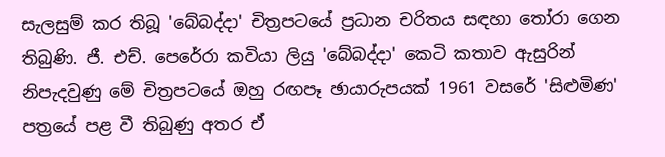සැලසුම් කර තිබූ 'බේබද්දා' චිත්‍රපටයේ ප්‍රධාන චරිතය සඳහා තෝරා ගෙන තිබුණි. ජී. එච්. පෙරේරා කවියා ලියු 'බේබද්දා' කෙටි කතාව ඇසුරින් නිපැදවුණු මේ චිත්‍රපටයේ ඔහු රඟපෑ ඡායාරුපයක් 1961 වසරේ 'සිළුමිණ' පත්‍රයේ පළ වී තිබුණු අතර ඒ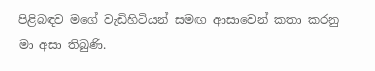පිළිබඳව මගේ වැඩිහිටියන් සමඟ ආසාවෙන් කතා කරනු මා අසා තිබුණි.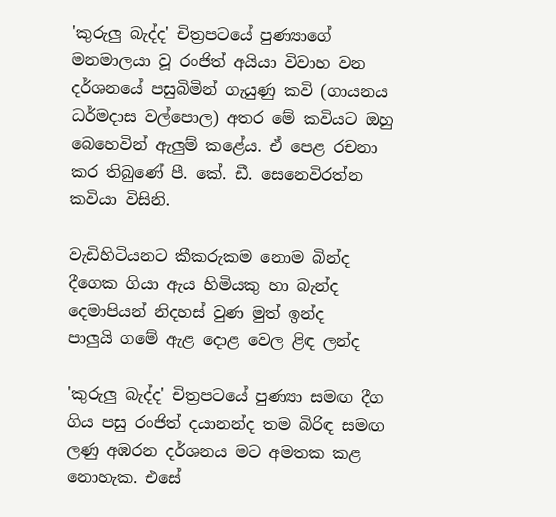'කුරුලු බැද්ද' චිත්‍රපටයේ පුණ්‍යාගේ මනමාලයා වූ රංජිත් අයියා විවාහ වන දර්ශනයේ පසුබිමින් ගැයුණු කවි (ගායනය ධර්මදාස වල්පොල) අතර මේ කවියට ඔහු බෙහෙවින් ඇලුම් කළේය. ඒ පෙළ රචනා කර තිබුණේ පී. කේ. ඩී. සෙනෙවිරත්න කවියා විසිනි.

වැඩිහිටියනට කීකරුකම නොම බින්ද
දීගෙක ගියා ඇය හිමියකු හා බැන්ද
දෙමාපියන් නිදහස් වුණ මුත් ඉන්ද
පාලුයි ගමේ ඇළ දොළ වෙල ළිඳ ලන්ද

'කුරුලු බැද්ද' චිත්‍රපටයේ පුණ්‍යා සමඟ දීග ගිය පසු රංජිත් දයානන්ද තම බිරිඳ සමඟ ලණු අඹරන දර්ශනය මට අමතක කළ නොහැක. එසේ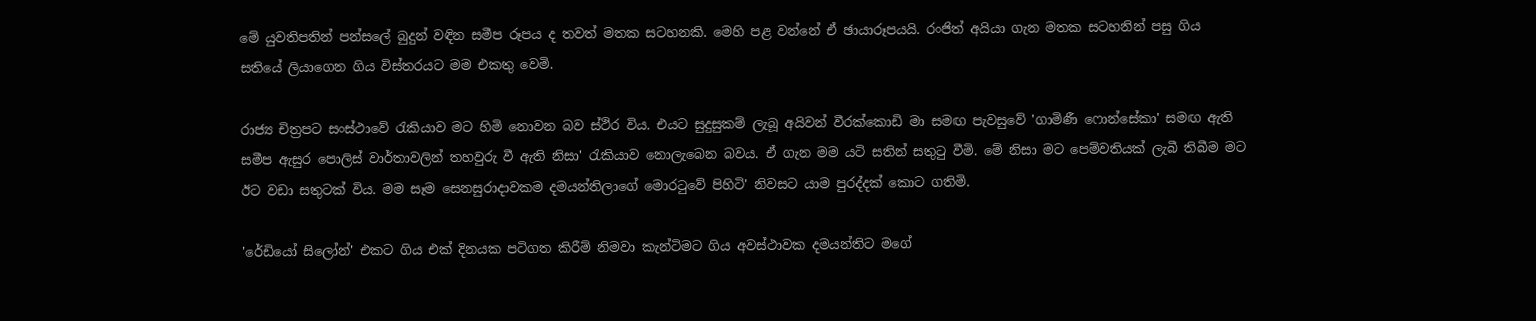මේ යුවතිපතින් පන්සලේ බුදුන් වඳින සමීප රූපය ද තවත් මතක සටහනකි. මෙහි පළ වන්නේ ඒ ඡායාරූපයයි. රංජිත් අයියා ගැන මතක සටහනින් පසු ගිය සතියේ ලියාගෙන ගිය විස්තරයට මම එකතු වෙමි.

රාජ්‍ය චිත්‍රපට සංස්ථාවේ රැකියාව මට හිමි නොවන බව ස්ථිර විය. එයට සුදුසුකම් ලැබූ අයිවන් වීරක්කොඩි මා සමඟ පැවසුවේ 'ගාමිණී ෆොන්සේකා' සමඟ ඇති සමීප ඇසුර පොලිස් වාර්තාවලින් තහවුරු වී ඇති නිසා' රැකියාව නොලැබෙන බවය. ඒ ගැන මම යටි සතින් සතුටු වීමි. මේ නිසා මට පෙම්වතියක් ලැබී තිබීම මට ඊට වඩා සතුටක් විය. මම සෑම සෙනසුරාදාවකම දමයන්තිලාගේ මොරටුවේ පිහිටි' නිවසට යාම පුරද්දක් කොට ගතිමි.

'රේඩියෝ සිලෝන්' එකට ගිය එක් දිනයක පටිගත කිරීම් නිමවා කැන්ටිමට ගිය අවස්ථාවක දමයන්තිට මගේ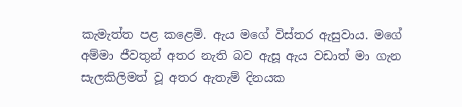කැමැත්ත පළ කළෙමි. ඇය මගේ විස්තර ඇසුවාය. මගේ අම්මා ජීවතුන් අතර නැති බව ඇසූ ඇය වඩාත් මා ගැන සැලකිලිමත් වූ අතර ඇතැම් දිනයක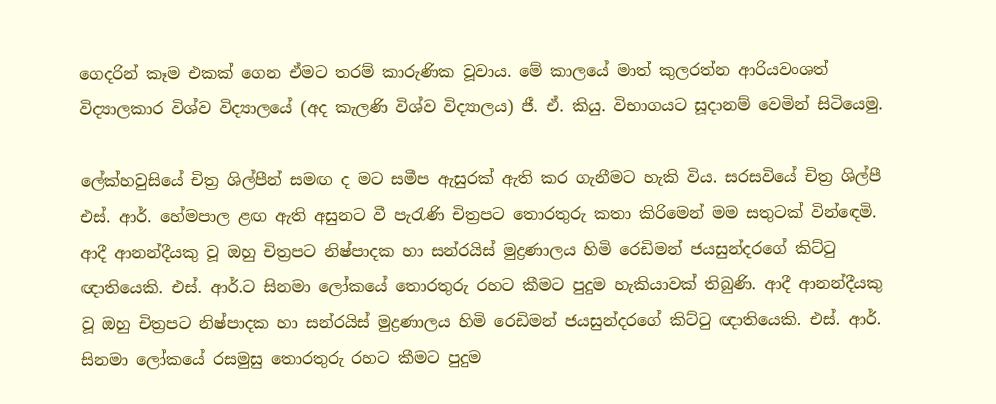ගෙදරින් කෑම එකක් ගෙන ඒමට තරම් කාරුණික වූවාය. මේ කාලයේ මාත් කුලරත්න ආරියවංශත් විද්‍යාලකාර විශ්ව විද්‍යාලයේ (අද කැලණි විශ්ව විද්‍යාලය) ජී. ඒ. කියු. විභාගයට සූදානම් වෙමින් සිටියෙමු.

ලේක්හවුසියේ චිත්‍ර ශිල්පීන් සමඟ ද මට සමීප ඇසුරක් ඇති කර ගැනීමට හැකි විය. සරසවියේ චිත්‍ර ශිල්පී එස්. ආර්. හේමපාල ළඟ ඇති අසුනට වී පැරැණි චිත්‍රපට තොරතුරු කතා කිරිමෙන් මම සතුටක් වින්ඳෙමි. ආදී ආනන්දීයකු වූ ඔහු චිත්‍රපට නිෂ්පාදක හා සන්රයිස් මුද්‍රණාලය හිමි රෙඩිමන් ජයසුන්දරගේ කිට්ටු ඥාතියෙකි. එස්. ආර්.ට සිනමා ලෝකයේ තොරතුරු රහට කීමට පුදුම හැකියාවක් තිබුණි. ආදී ආනන්දීයකු වූ ඔහු චිත්‍රපට නිෂ්පාදක හා සන්රයිස් මුද්‍රණාලය හිමි රෙඩිමන් ජයසුන්දරගේ කිට්ටු ඥාතියෙකි. එස්. ආර්. සිනමා ලෝකයේ රසමුසු තොරතුරු රහට කීමට පුදුම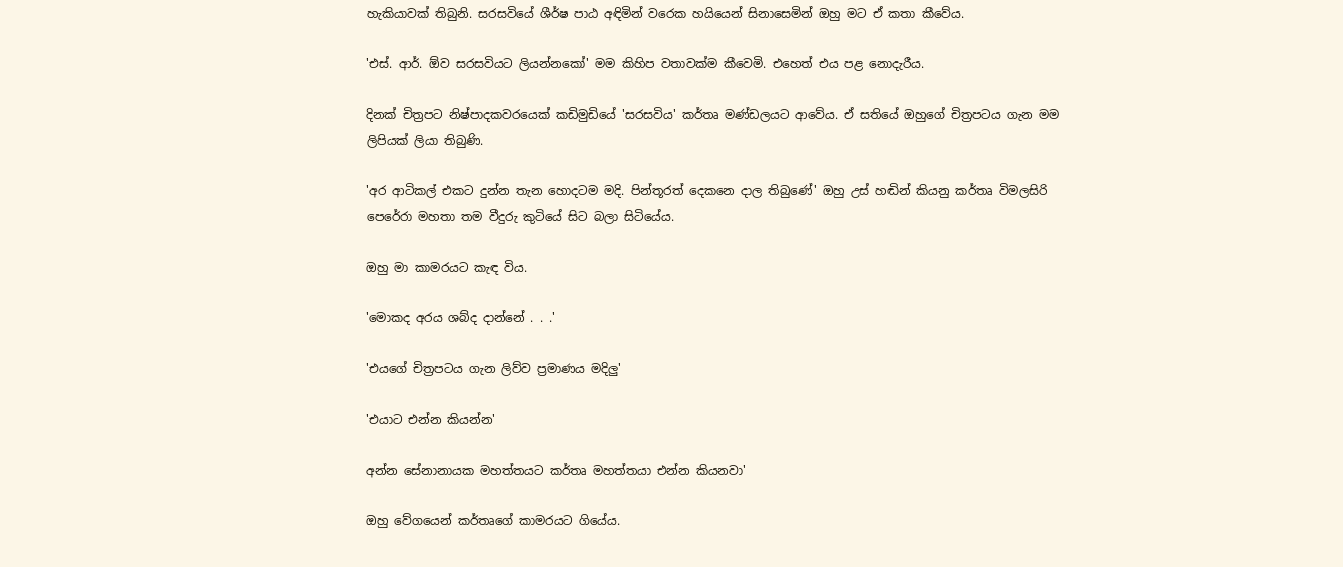හැකියාවක් තිබුනි. සරසවියේ ශීර්ෂ පාඨ අඳිමින් වරෙක හයියෙන් සිනාසෙමින් ඔහු මට ඒ කතා කීවේය.

'එස්. ආර්. ඕව සරසවියට ලියන්නකෝ' මම කිහිප වතාවක්ම කීවෙමි. එහෙත් එය පළ නොදැරීය.

දිනක් චිත්‍රපට නිෂ්පාදකවරයෙක් කඩිමුඩියේ 'සරසවිය' කර්තෘ මණ්ඩලයට ආවේය. ඒ සතියේ ඔහුගේ චිත්‍රපටය ගැන මම ලිපියක් ලියා තිබුණි.

'අර ආටිකල් එකට දුන්න තැන හොදටම මදි. පින්තූරත් දෙකනෙ දාල තිබුණේ' ඔහු උස් හඬින් කියනු කර්තෘ විමලසිරි පෙරේරා මහතා තම වීදුරු කුටියේ සිට බලා සිටියේය.

ඔහු මා කාමරයට කැඳ විය.

'මොකද අරය ශබ්ද දාන්නේ . . .'

'එයගේ චිත්‍රපටය ගැන ලිව්ව ප්‍රමාණය මදිලු'

'එයාට එන්න කියන්න'

අන්න සේනානායක මහත්තයට කර්තෘ මහත්තයා එන්න කියනවා'

ඔහු වේගයෙන් කර්තෘගේ කාමරයට ගියේය.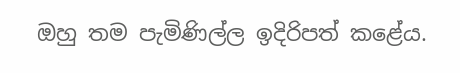ඔහු තම පැමිණිල්ල ඉදිරිපත් කළේය.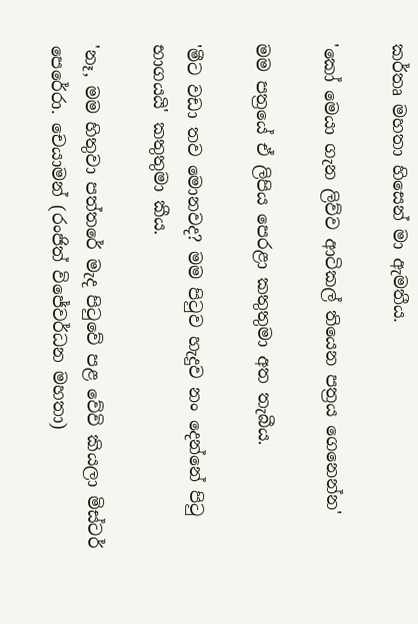කර්තෘ මහතා හිසෙන් මා ඇමතීය.

'කෝ මෙයා ගැන ලිව්ව ආටිකල් තියෙන පත්‍රය ගෙනෙන්න'

මම පත්‍රයේ ඒ ලිපිය පෙරළා කතුතුමා අත තැබීය.

'මීට වඩා තව මොනවද? මම පිටුව හැදුව නං දෙන්නේ පිටු භාගයයි' කතුතුමා කීය.

'නෑ, මම හිතුවා පත්තරේ මැද පිටුවේ පළ වේවි කියලා මිස්ටර් පෙරේරා. චෙයාමන් (රංජිත් විජේවර්ධන මහතා)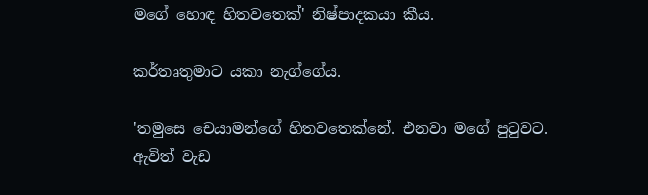මගේ හොඳ හිතවතෙක්' නිෂ්පාදකයා කීය.

කර්තෘතුමාට යකා නැග්ගේය.

'තමුසෙ චෙයාමන්ගේ හිතවතෙක්නේ. එනවා මගේ පුටුවට. ඇවිත් වැඩ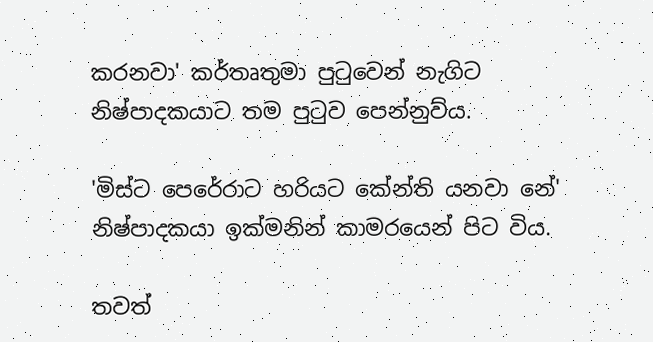කරනවා' කර්තෘතුමා පුටුවෙන් නැගිට නිෂ්පාදකයාට තම පුටුව පෙන්නුව්ය.

'මිස්ට පෙරේරාට හරියට කේන්ති යනවා නේ' නිෂ්පාදකයා ඉක්මනින් කාමරයෙන් පිට විය.

තවත්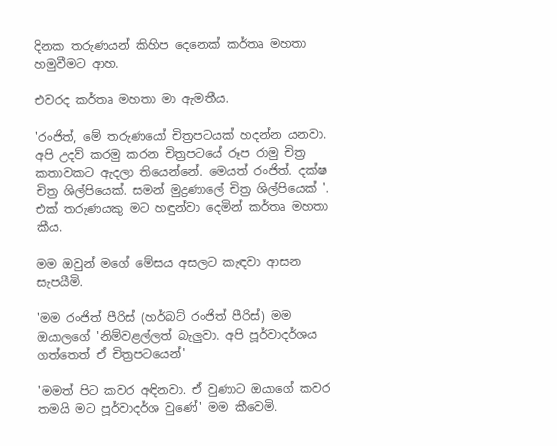දිනක තරුණයන් කිහිප දෙනෙක් කර්තෘ මහතා හමුවීමට ආහ.

එවරද කර්තෘ මහතා මා ඇමතීය.

'රංජිත්, මේ තරුණයෝ චිත්‍රපටයක් හදන්න යනවා. අපි උදව් කරමු කරන චිත්‍රපටයේ රූප රාමු චිත්‍ර කතාවකට ඇදලා තියෙන්නේ. මෙයත් රංජිත්. දක්ෂ චිත්‍ර ශිල්පියෙක්. සමන් මුද්‍රණාලේ චිත්‍ර ශිල්පියෙක් '. එක් තරුණයකු මට හඳුන්වා දෙමින් කර්තෘ මහතා කීය.

මම ඔවුන් මගේ මේසය අසලට කැඳවා ආසන සැපයීමි.

'මම රංජිත් පීරිස් (හර්බට් රංජිත් පීරිස්) මම ඔයාලගේ 'නිම්වළල්ලත් බැලුවා. අපි පූර්වාදර්ශය ගත්තෙත් ඒ චිත්‍රපටයෙන්'

'මමත් පිට කවර අඳිනවා. ඒ වුණාට ඔයාගේ කවර තමයි මට පූර්වාදර්ශ වුණේ' මම කීවෙමි.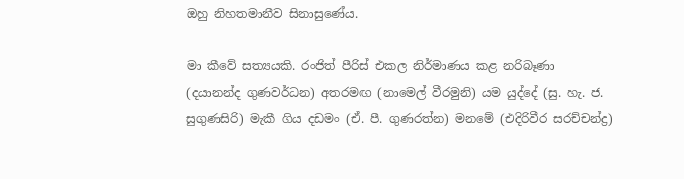ඔහු නිහතමානීව සිනාසුණේය.

මා කීවේ සත්‍යයකි. රංජිත් පීරිස් එකල නිර්මාණය කළ නරිබෑණා (දයානන්ද ගුණවර්ධන) අතරමඟ (නාමෙල් වීරමුනි) යම යුද්දේ (සු. හැ. ජ. සුගුණසිරි) මැකී ගිය දඩමං (ඒ. පී. ගුණරත්න) මනමේ (එදිරිවීර සරච්චන්ද්‍ර)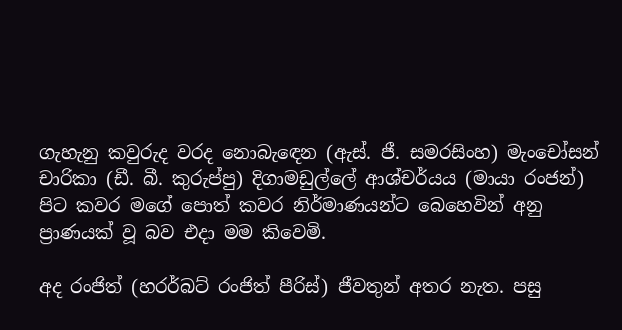ගැහැනු කවුරුද වරද නොබැඳෙන (ඇස්. ජී. සමරසිංහ) මැංචෝසන් චාරිකා (ඩී. බී. කුරුප්පු) දිගාමඩුල්ලේ ආශ්චර්යය (මායා රංජන්) පිට කවර මගේ පොත් කවර නිර්මාණයන්ට බෙහෙවින් අනු ප්‍රාණයක් වූ බව එදා මම කිවෙමි.

අද රංජිත් (හරර්බට් රංජිත් පීරිස්) ජීවතුන් අතර නැත. පසු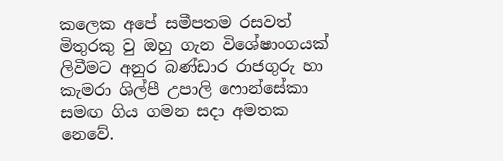කලෙක අපේ සමීපතම රසවත් මිතුරකු වු ඔහු ගැන විශේෂාංගයක් ලිවීමට අනුර බණ්ඩාර රාජගුරු හා කැමරා ශිල්පී උපාලි ෆොන්සේකා සමඟ ගිය ගමන සදා අමතක නෙවේ.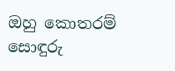ඔහු කොතරම් සොඳුරු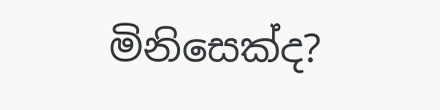මිනිසෙක්ද?